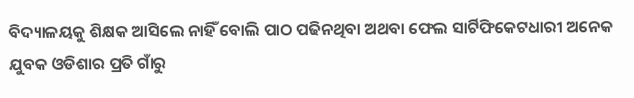ବିଦ୍ୟାଳୟକୁ ଶିକ୍ଷକ ଆସିଲେ ନାହିଁ ବୋଲି ପାଠ ପଢିନଥିବା ଅଥବା ଫେଲ ସାର୍ଟିଫିକେଟଧାରୀ ଅନେକ ଯୁବକ ଓଡିଶାର ପ୍ରତି ଗାଁରୁ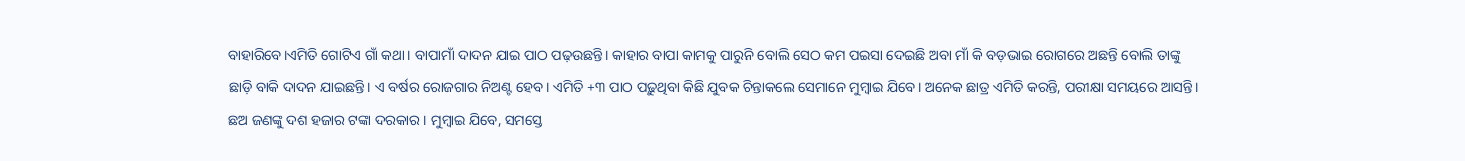ବାହାରିବେ।ଏମିତି ଗୋଟିଏ ଗାଁ କଥା। ବାପାମାଁ ଦାଦନ ଯାଇ ପାଠ ପଢ଼ଉଛନ୍ତି। କାହାର ବାପା କାମକୁ ପାରୁନି ବୋଲି ସେଠ କମ ପଇସା ଦେଇଛି ଅବା ମାଁ କି ବଡ଼ଭାଇ ରୋଗରେ ଅଛନ୍ତି ବୋଲି ତାଙ୍କୁ ଛାଡ଼ି ବାକି ଦାଦନ ଯାଇଛନ୍ତି। ଏ ବର୍ଷର ରୋଜଗାର ନିଅଣ୍ଟ ହେବ। ଏମିତି +୩ ପାଠ ପଢ଼ୁଥିବା କିଛି ଯୁବକ ଚିନ୍ତାକଲେ ସେମାନେ ମୁମ୍ବାଇ ଯିବେ। ଅନେକ ଛାତ୍ର ଏମିତି କରନ୍ତି, ପରୀକ୍ଷା ସମୟରେ ଆସନ୍ତି। ଛଅ ଜଣଙ୍କୁ ଦଶ ହଜାର ଟଙ୍କା ଦରକାର। ମୁମ୍ବାଇ ଯିବେ, ସମସ୍ତେ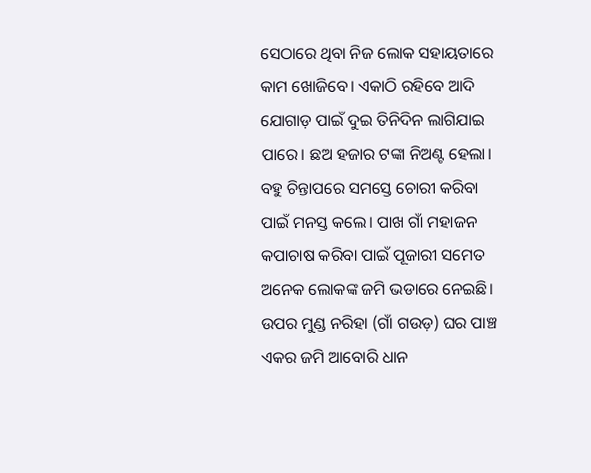ସେଠାରେ ଥିବା ନିଜ ଲୋକ ସହାୟତାରେ କାମ ଖୋଜିବେ। ଏକାଠି ରହିବେ ଆଦି ଯୋଗାଡ଼ ପାଇଁ ଦୁଇ ତିନିଦିନ ଲାଗିଯାଇ ପାରେ। ଛଅ ହଜାର ଟଙ୍କା ନିଅଣ୍ଟ ହେଲା। ବହୁ ଚିନ୍ତାପରେ ସମସ୍ତେ ଚୋରୀ କରିବା ପାଇଁ ମନସ୍ତ କଲେ। ପାଖ ଗାଁ ମହାଜନ କପାଚାଷ କରିବା ପାଇଁ ପୂଜାରୀ ସମେତ ଅନେକ ଲୋକଙ୍କ ଜମି ଭଡାରେ ନେଇଛି। ଉପର ମୁଣ୍ଡ ନରିହା (ଗାଁ ଗଉଡ଼) ଘର ପାଞ୍ଚ ଏକର ଜମି ଆବୋରି ଧାନ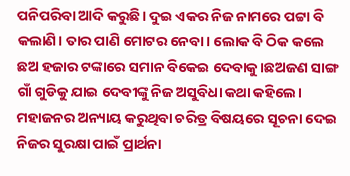ପନିପରିବା ଆଦି କରୁଛି। ଦୁଇ ଏକର ନିଜ ନାମରେ ପଟ୍ଟା ବି କଲାଣି। ତାର ପାଣି ମୋଟର ନେବା। ଲୋକ ବି ଠିକ କଲେ ଛଅ ହଜାର ଟଙ୍କାରେ ସମାନ ବିକେଇ ଦେବାକୁ।ଛଅଜଣ ସାଙ୍ଗ ଗାଁ ଗୁଡିକୁ ଯାଇ ଦେବୀଙ୍କୁ ନିଜ ଅସୁବିଧା କଥା କହିଲେ। ମହାଜନର ଅନ୍ୟାୟ କରୁଥିବା ଚରିତ୍ର ବିଷୟରେ ସୂଚନା ଦେଇ ନିଜର ସୁରକ୍ଷା ପାଇଁ ପ୍ରାର୍ଥନା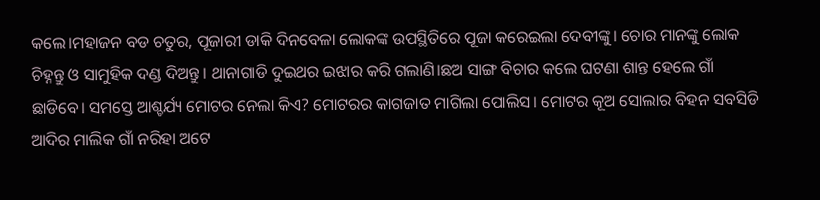କଲେ।ମହାଜନ ବଡ ଚତୁର, ପୂଜାରୀ ଡାକି ଦିନବେଳା ଲୋକଙ୍କ ଉପସ୍ଥିତିରେ ପୂଜା କରେଇଲା ଦେବୀଙ୍କୁ। ଚୋର ମାନଙ୍କୁ ଲୋକ ଚିହ୍ନନ୍ତୁ ଓ ସାମୁହିକ ଦଣ୍ଡ ଦିଅନ୍ତୁ। ଥାନାଗାଡି ଦୁଇଥର ଇଝାର କରି ଗଲାଣି।ଛଅ ସାଙ୍ଗ ବିଚାର କଲେ ଘଟଣା ଶାନ୍ତ ହେଲେ ଗାଁ ଛାଡିବେ। ସମସ୍ତେ ଆଶ୍ଚର୍ଯ୍ୟ ମୋଟର ନେଲା କିଏ? ମୋଟରର କାଗଜାତ ମାଗିଲା ପୋଲିସ। ମୋଟର କୂଅ ସୋଲାର ବିହନ ସବସିଡି ଆଦିର ମାଲିକ ଗାଁ ନରିହା ଅଟେ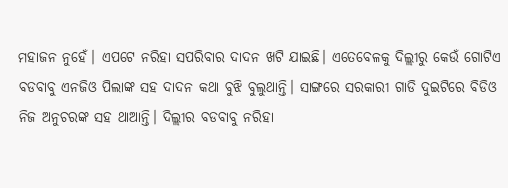ମହାଜନ ନୁହେଁ। ଏପଟେ ନରିହା ସପରିବାର ଦାଦନ ଖଟି ଯାଇଛି। ଏତେବେଳକୁ ଦିଲ୍ଲୀରୁ କେଉଁ ଗୋଟିଏ ବଡବାବୁ ଏନଜିଓ ପିଲାଙ୍କ ସହ ଦାଦନ କଥା ବୁଝି ବୁଲୁଥାନ୍ତି। ସାଙ୍ଗରେ ସରକାରୀ ଗାଡି ଦୁଇଟିରେ ବିଡିଓ ନିଜ ଅନୁଚରଙ୍କ ସହ ଥାଆନ୍ତି। ଦିଲ୍ଲୀର ବଡବାବୁ ନରିହା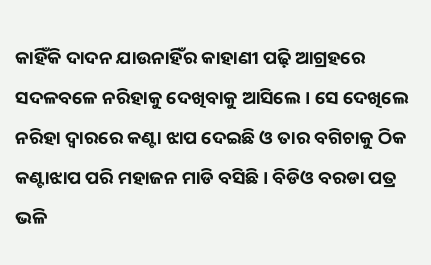କାହିଁକି ଦାଦନ ଯାଉନାହିଁର କାହାଣୀ ପଢ଼ି ଆଗ୍ରହରେ ସଦଳବଳେ ନରିହାକୁ ଦେଖିବାକୁ ଆସିଲେ। ସେ ଦେଖିଲେ ନରିହା ଦ୍ଵାରରେ କଣ୍ଟା ଝାପ ଦେଇଛି ଓ ତାର ବଗିଚାକୁ ଠିକ କଣ୍ଟାଝାପ ପରି ମହାଜନ ମାଡି ବସିଛି। ବିଡିଓ ବରଡା ପତ୍ର ଭଳି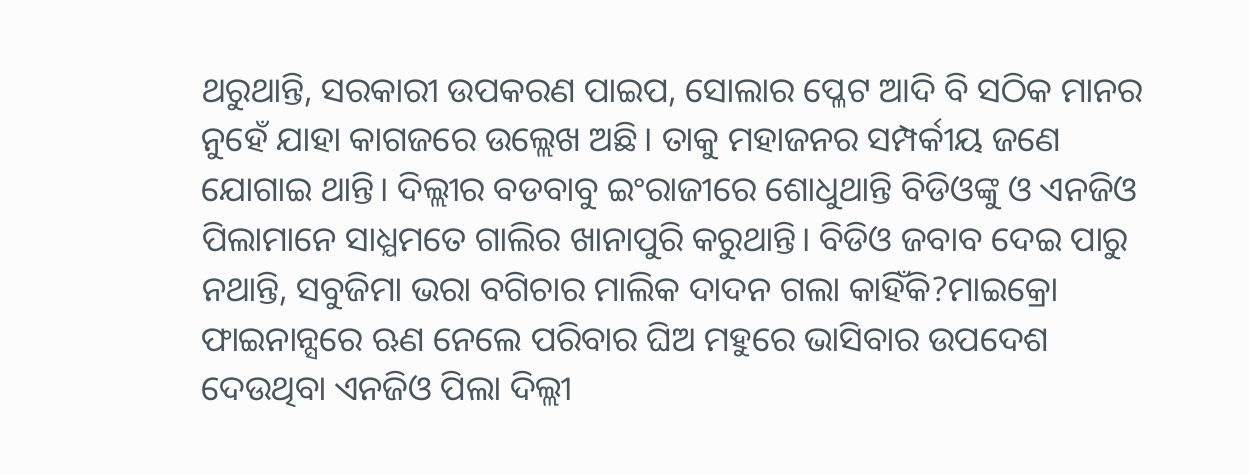ଥରୁଥାନ୍ତି, ସରକାରୀ ଉପକରଣ ପାଇପ, ସୋଲାର ପ୍ଳେଟ ଆଦି ବି ସଠିକ ମାନର ନୁହେଁ ଯାହା କାଗଜରେ ଉଲ୍ଲେଖ ଅଛି। ତାକୁ ମହାଜନର ସମ୍ପର୍କୀୟ ଜଣେ ଯୋଗାଇ ଥାନ୍ତି। ଦିଲ୍ଲୀର ବଡବାବୁ ଇଂରାଜୀରେ ଶୋଧୁଥାନ୍ତି ବିଡିଓଙ୍କୁ ଓ ଏନଜିଓ ପିଲାମାନେ ସାଧ୍ଯମତେ ଗାଲିର ଖାନାପୁରି କରୁଥାନ୍ତି। ବିଡିଓ ଜବାବ ଦେଇ ପାରୁ ନଥାନ୍ତି, ସବୁଜିମା ଭରା ବଗିଚାର ମାଲିକ ଦାଦନ ଗଲା କାହିଁକି?ମାଇକ୍ରୋ ଫାଇନାନ୍ସରେ ଋଣ ନେଲେ ପରିବାର ଘିଅ ମହୁରେ ଭାସିବାର ଉପଦେଶ ଦେଉଥିବା ଏନଜିଓ ପିଲା ଦିଲ୍ଲୀ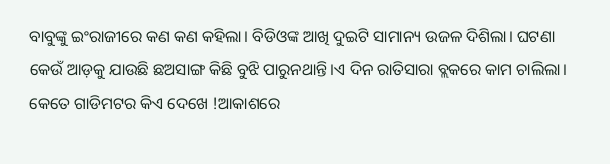ବାବୁଙ୍କୁ ଇଂରାଜୀରେ କଣ କଣ କହିଲା। ବିଡିଓଙ୍କ ଆଖି ଦୁଇଟି ସାମାନ୍ୟ ଉଜଳ ଦିଶିଲା। ଘଟଣା କେଉଁ ଆଡ଼କୁ ଯାଉଛି ଛଅସାଙ୍ଗ କିଛି ବୁଝି ପାରୁନଥାନ୍ତି।ଏ ଦିନ ରାତିସାରା ବ୍ଲକରେ କାମ ଚାଲିଲା। କେତେ ଗାଡିମଟର କିଏ ଦେଖେ !ଆକାଶରେ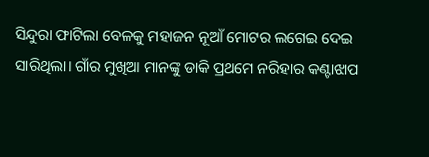ସିନ୍ଦୁରା ଫାଟିଲା ବେଳକୁ ମହାଜନ ନୂଆଁ ମୋଟର ଲଗେଇ ଦେଇ ସାରିଥିଲା। ଗାଁର ମୁଖିଆ ମାନଙ୍କୁ ଡାକି ପ୍ରଥମେ ନରିହାର କଣ୍ଟାଝାପ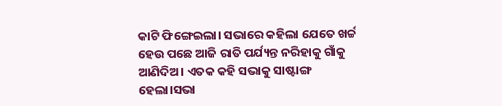କାଟି ଫିଙ୍ଗେଇଲା। ସଭାରେ କହିଲା ଯେତେ ଖର୍ଚ୍ଚ ହେଉ ପଛେ ଆଜି ରାତି ପର୍ଯ୍ୟନ୍ତ ନରିହାକୁ ଗାଁକୁ ଆଣିଦିଅ। ଏତକ କହି ସଭାକୁ ସାଷ୍ଟାଙ୍ଗ ହେଲା।ସଭା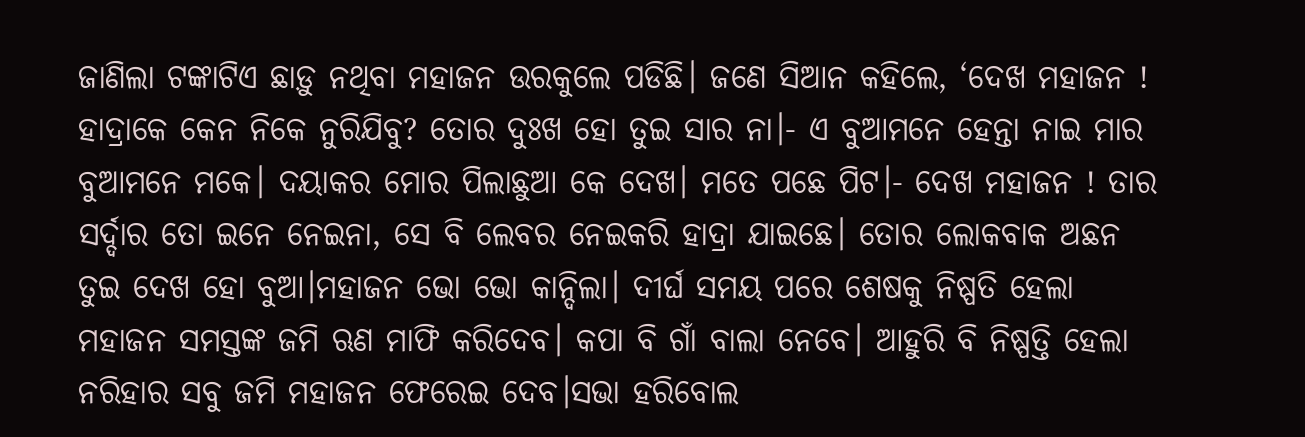ଜାଣିଲା ଟଙ୍କାଟିଏ ଛାଡ଼ୁ ନଥିବା ମହାଜନ ଉରକୁଲେ ପଡିଛି। ଜଣେ ସିଆନ କହିଲେ, ‘ଦେଖ ମହାଜନ ! ହାଦ୍ରାକେ କେନ ନିକେ ନୁରିଯିବୁ? ତୋର ଦୁଃଖ ହୋ ତୁଇ ସାର ନା।- ଏ ବୁଆମନେ ହେନ୍ତା ନାଇ ମାର ବୁଆମନେ ମକେ। ଦୟାକର ମୋର ପିଲାଛୁଆ କେ ଦେଖ। ମତେ ପଛେ ପିଟ।- ଦେଖ ମହାଜନ ! ତାର ସର୍ଦ୍ଦାର ତୋ ଇନେ ନେଇନା, ସେ ବି ଲେବର ନେଇକରି ହାଦ୍ରା ଯାଇଛେ। ତୋର ଲୋକବାକ ଅଛନ ତୁଇ ଦେଖ ହୋ ବୁଆ।ମହାଜନ ଭୋ ଭୋ କାନ୍ଦିଲା। ଦୀର୍ଘ ସମୟ ପରେ ଶେଷକୁ ନିଷ୍ପତି ହେଲା ମହାଜନ ସମସ୍ତଙ୍କ ଜମି ଋଣ ମାଫି କରିଦେବ। କପା ବି ଗାଁ ବାଲା ନେବେ। ଆହୁରି ବି ନିଷ୍ପତ୍ତି ହେଲା ନରିହାର ସବୁ ଜମି ମହାଜନ ଫେରେଇ ଦେବ।ସଭା ହରିବୋଲ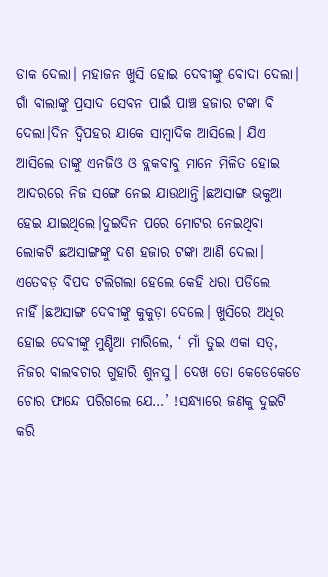ଡାକ ଦେଲା। ମହାଜନ ଖୁସି ହୋଇ ଦେବୀଙ୍କୁ ବୋଦା ଦେଲା। ଗାଁ ବାଲାଙ୍କୁ ପ୍ରସାଦ ସେବନ ପାଇଁ ପାଞ୍ଚ ହଜାର ଟଙ୍କା ବି ଦେଲା।ଦିନ ଦ୍ବିପହର ଯାକେ ସାମ୍ବାଦିକ ଆସିଲେ। ଯିଏ ଆସିଲେ ତାଙ୍କୁ ଏନଜିଓ ଓ ବ୍ଲକବାବୁ ମାନେ ମିଳିତ ହୋଇ ଆଦରରେ ନିଜ ସଙ୍ଗେ ନେଇ ଯାଉଥାନ୍ତି।ଛଅସାଙ୍ଗ ଭକୁଆ ହେଇ ଯାଇଥିଲେ।ଦୁଇଦିନ ପରେ ମୋଟର ନେଇଥିବା ଲୋକଟି ଛଅସାଙ୍ଗଙ୍କୁ ଦଶ ହଜାର ଟଙ୍କା ଆଣି ଦେଲା। ଏତେବଡ଼ ବିପଦ ଟଲିଗଲା ହେଲେ କେହି ଧରା ପଡିଲେ ନାହିଁ।ଛଅସାଙ୍ଗ ଦେବୀଙ୍କୁ କୁକୁଡ଼ା ଦେଲେ। ଖୁସିରେ ଅଧିର ହୋଇ ଦେବୀଙ୍କୁ ମୁଣ୍ଡିଆ ମାରିଲେ, ‘ ମାଁ ତୁଇ ଏକା ସତ୍, ନିଜର ବାଲବଚାର ଗୁହାରି ଶୁନସୁ। ଦେଖ ତୋ କେଡେକେଡେ ଚୋର ଫାନ୍ଦେ ପରିଗଲେ ଯେ…’ !ସନ୍ଧ୍ୟାରେ ଜଣକୁ ଦୁଇଟି କରି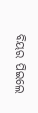ବିୟର ପିଇଲେ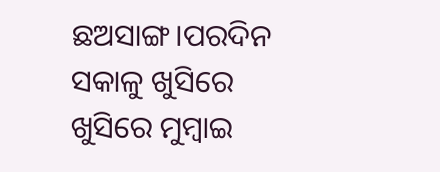ଛଅସାଙ୍ଗ।ପରଦିନ ସକାଳୁ ଖୁସିରେ ଖୁସିରେ ମୁମ୍ବାଇ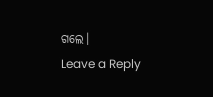ଗଲେ।
Leave a Reply